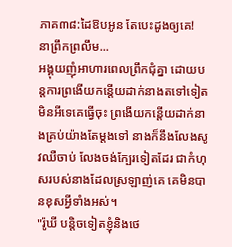ភាគ៣៨:ដៃឱបអូន តែបេះដូងឲ្យគេ!
នាព្រឹកព្រលឹម...
អង្គុយញ៉ំអាហារពេលព្រឹកជុំគ្នា ដោយបន្តការព្រងើយកន្តើយដាក់នាងតទៅទៀត មិនអីទេគេធ្វើចុះ ព្រងើយកន្តើយដាក់នាងគ្រប់យ៉ាងតែម្តងទៅ នាងក៏នឹងលែងសូវឈឺចាប់ លែងចង់ក្បែរទៀតដែរ ជាកំហុសរបស់នាងដែលស្រឡាញ់គេ គេមិនបានខុសអ្វីទាំងអស់។
"រ៉ូឃី បន្តិចទៀតខ្ញុំនិងថេ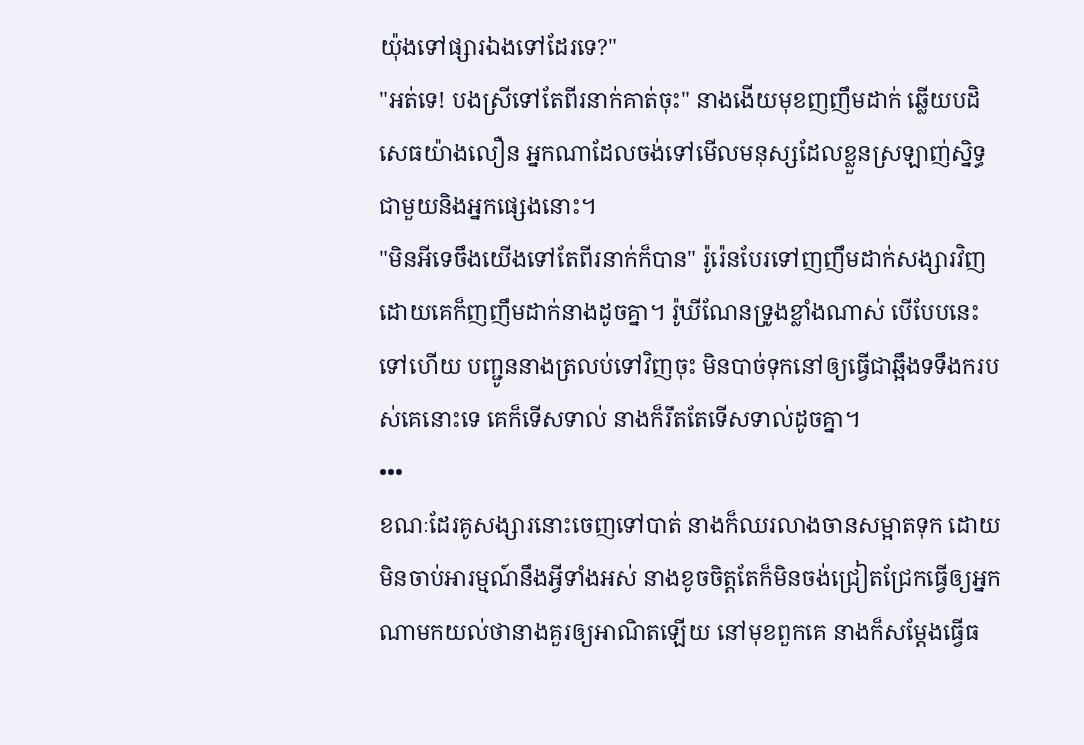យ៉ុងទៅផ្សារឯងទៅដែរទេ?"
"អត់ទេ! បងស្រីទៅតែពីរនាក់គាត់ចុះ" នាងងើយមុខញញឹមដាក់ ឆ្លើយបដិសេធយ៉ាងលឿន អ្នកណាដែលចង់ទៅមើលមនុស្សដែលខ្លួនស្រឡាញ់ស្និទ្ធជាមួយនិងអ្នកផ្សេងនោះ។
"មិនអីទេចឹងយើងទៅតែពីរនាក់ក៏បាន" រ៉ូរ៉េនបែរទៅញញឹមដាក់សង្សារវិញ ដោយគេក៏ញញឹមដាក់នាងដូចគ្នា។ រ៉ូឃីណែនទ្រូងខ្លាំងណាស់ បើបែបនេះទៅហើយ បញ្ជូននាងត្រលប់ទៅវិញចុះ មិនបាច់ទុកនៅឲ្យធ្វើជាឆ្អឹងទទឹងករបស់គេនោះទេ គេក៏ទើសទាល់ នាងក៏រឹតតែទើសទាល់ដូចគ្នា។
•••
ខណៈដែរគូសង្សារនោះចេញទៅបាត់ នាងក៏ឈរលាងចានសម្អាតទុក ដោយមិនចាប់អារម្មណ៍នឹងអ្វីទាំងអស់ នាងខូចចិត្តតែក៏មិនចង់ជ្រៀតជ្រែកធ្វើឲ្យអ្នកណាមកយល់ថានាងគួរឲ្យអាណិតឡើយ នៅមុខពួកគេ នាងក៏សម្តែងធ្វើធ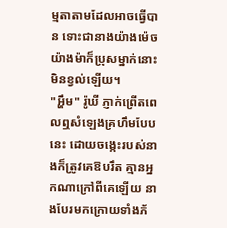ម្មតាតាមដែលអាចធ្វើបាន ទោះជានាងយ៉ាងម៉េចយ៉ាងម៉ាក៏ប្រុសម្នាក់នោះមិនខ្វល់ឡើយ។
"អ្ហឹម" រ៉ូឃី ភ្ញាក់ព្រើតពេលឮសំឡេងគ្រហឹមបែបនេះ ដោយចង្កេះរបស់នាងក៏ត្រូវគេឱបរឹត គ្មានអ្នកណាក្រៅពីគេឡើយ នាងបែរមកក្រោយទាំងភ័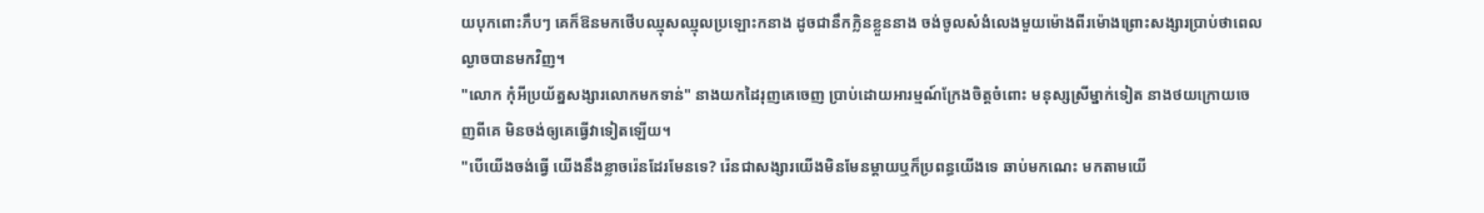យបុកពោះភឹបៗ គេក៏ឱនមកថើបឈ្មុសឈ្មុលប្រឡោះកនាង ដូចជានឹកក្លិនខ្លួននាង ចង់ចូលសំងំលេងមួយម៉ោងពីរម៉ោងព្រោះសង្សារប្រាប់ថាពេលល្ងាចបានមកវិញ។
"លោក កុំអីប្រយ័ត្នសង្សារលោកមកទាន់" នាងយកដៃរុញគេចេញ ប្រាប់ដោយអារម្មណ៍ក្រែងចិត្តចំពោះ មនុស្សស្រីម្នាក់ទៀត នាងថយក្រោយចេញពីគេ មិនចង់ឲ្យគេធ្វើវាទៀតឡើយ។
"បើយើងចង់ធ្វើ យើងនឹងខ្លាចរ៉េនដែរមែនទេ? រ៉េនជាសង្សារយើងមិនមែនម្តាយឬក៏ប្រពន្ធយើងទេ ឆាប់មកណេះ មកតាមយើ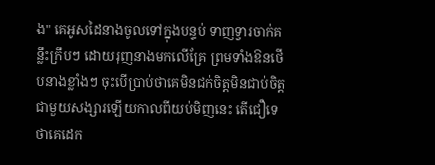ង" គេអូសដៃនាងចូលទៅក្នុងបន្ទប់ ទាញទ្វារចាក់គន្លឹះក្រឹបៗ ដោយរុញនាងមកលើគ្រែ ព្រមទាំងឱនថើបនាងខ្លាំងៗ ចុះបើប្រាប់ថាគេមិនជក់ចិត្តមិនជាប់ចិត្តជាមួយសង្សារឡើយកាលពីយប់មិញនេះ តើជឿទេ ថាគេដេក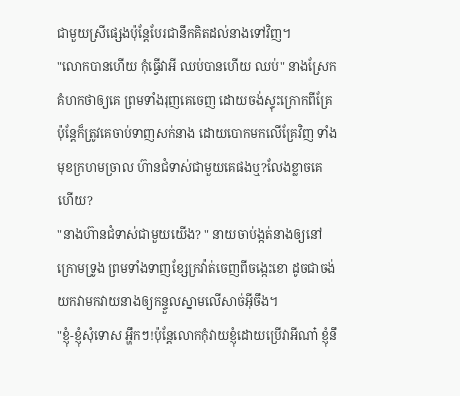ជាមួយស្រីផ្សេងប៉ុន្តែបែរជានឹកគិតដល់នាងទៅវិញ។
"លោកបានហើយ កុំធ្វើវាអី ឈប់បានហើយ ឈប់" នាងស្រែកគំហកថាឲ្យគេ ព្រមទាំងរុញគេចេញ ដោយចង់ស្ទុះក្រោកពីគ្រែ ប៉ុន្តែក៏ត្រូវគេចាប់ទាញសក់នាង ដោយបោកមកលើគ្រែវិញ ទាំងមុខក្រហមច្រាល ហ៊ានជំទាស់ជាមួយគេផងឬ?លែងខ្លាចគេហើយ?
"នាងហ៊ានជំទាស់ជាមួយយើង? " នាយចាប់ង្កត់នាងឲ្យនៅក្រោមទ្រូង ព្រមទាំងទាញខ្សែក្រវ៉ាត់ចេញពីចង្កេះខោ ដូចជាចង់យកវាមកវាយនាងឲ្យកន្ទួលស្នាមលើសាច់អ៊ីចឹង។
"ខ្ញុំ-ខ្ញុំសុំទោស អ្ហឹកៗ!ប៉ុន្តែលោកកុំវាយខ្ញុំដោយប្រើវាអីណា៎ ខ្ញុំនឹ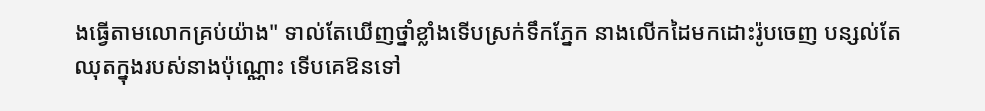ងធ្វើតាមលោកគ្រប់យ៉ាង" ទាល់តែឃើញថ្នាំខ្លាំងទើបស្រក់ទឹកភ្នែក នាងលើកដៃមកដោះរ៉ូបចេញ បន្សល់តែឈុតក្នុងរបស់នាងប៉ុណ្ណោះ ទើបគេឱនទៅ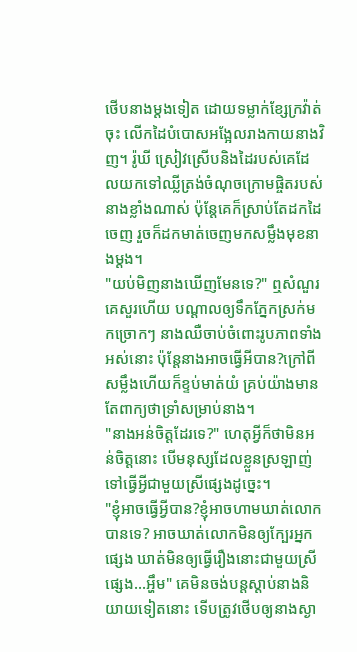ថើបនាងម្តងទៀត ដោយទម្លាក់ខ្សែក្រវ៉ាត់ចុះ លើកដៃបំបោសអង្អែលរាងកាយនាងវិញ។ រ៉ូឃី ស្រៀវស្រើបនិងដៃរបស់គេដែលយកទៅឈ្លីត្រង់ចំណុចក្រោមផ្ចិតរបស់នាងខ្លាំងណាស់ ប៉ុន្តែគេក៏ស្រាប់តែដកដៃចេញ រួចក៏ដកមាត់ចេញមកសម្លឹងមុខនាងម្តង។
"យប់មិញនាងឃើញមែនទេ?" ឮសំណួរគេសួរហើយ បណ្តាលឲ្យទឹកភ្នែកស្រក់មកច្រោកៗ នាងឈឺចាប់ចំពោះរូបភាពទាំងអស់នោះ ប៉ុន្តែនាងអាចធ្វើអីបាន?ក្រៅពីសម្លឹងហើយក៏ខ្ទប់មាត់យំ គ្រប់យ៉ាងមានតែពាក្យថាទ្រាំសម្រាប់នាង។
"នាងអន់ចិត្តដែរទេ?" ហេតុអ្វីក៏ថាមិនអន់ចិត្តនោះ បើមនុស្សដែលខ្លួនស្រឡាញ់ ទៅធ្វើអ្វីជាមួយស្រីផ្សេងដូច្នេះ។
"ខ្ញុំអាចធ្វើអ្វីបាន?ខ្ញុំអាចហាមឃាត់លោកបានទេ? អាចឃាត់លោកមិនឲ្យក្បែរអ្នកផ្សេង ឃាត់មិនឲ្យធ្វើរឿងនោះជាមួយស្រីផ្សេង...អ្ហឹម" គេមិនចង់បន្តស្តាប់នាងនិយាយទៀតនោះ ទើបត្រូវថើបឲ្យនាងស្ងា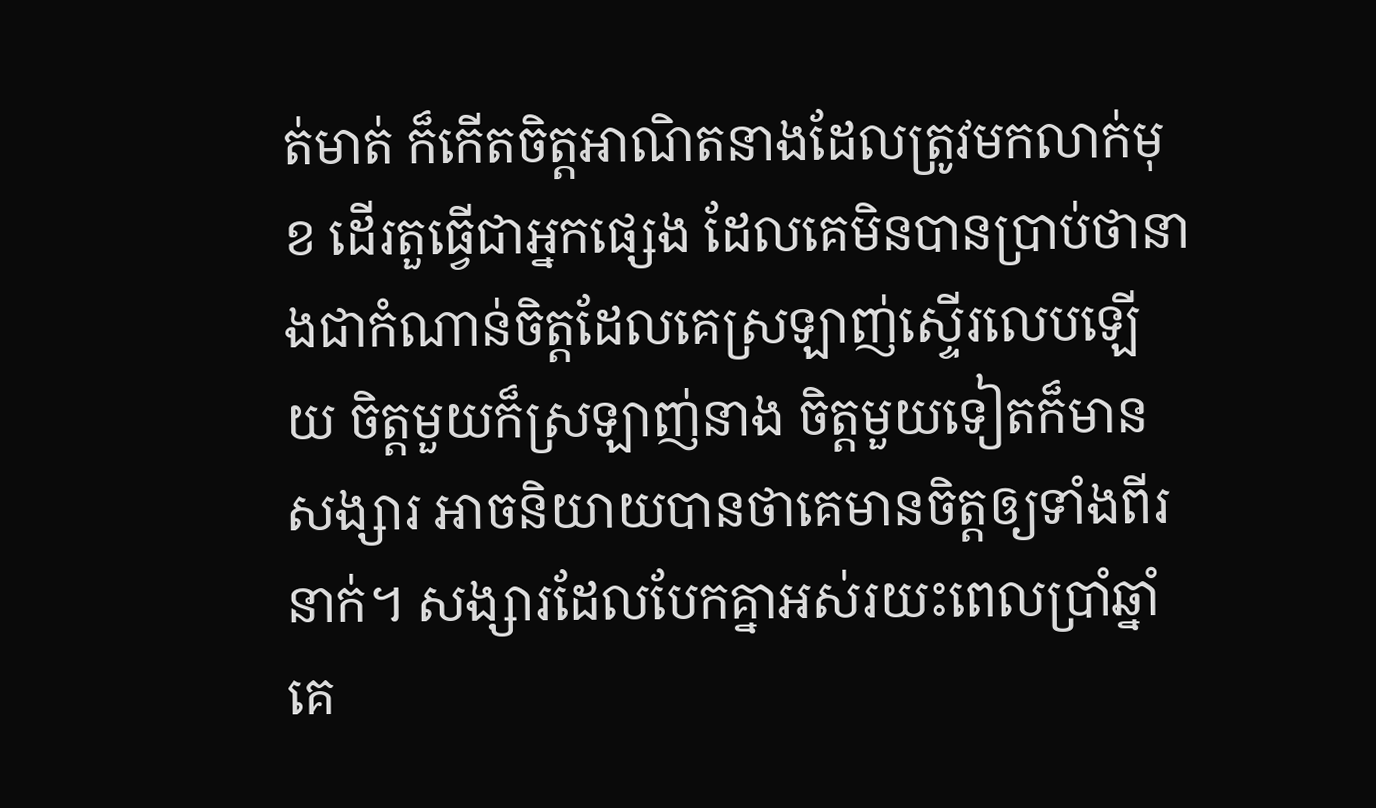ត់មាត់ ក៏កើតចិត្តអាណិតនាងដែលត្រូវមកលាក់មុខ ដើរតួធ្វើជាអ្នកផ្សេង ដែលគេមិនបានប្រាប់ថានាងជាកំណាន់ចិត្តដែលគេស្រឡាញ់ស្ទើរលេបឡើយ ចិត្តមួយក៏ស្រឡាញ់នាង ចិត្តមួយទៀតក៏មានសង្សារ អាចនិយាយបានថាគេមានចិត្តឲ្យទាំងពីរនាក់។ សង្សារដែលបែកគ្នាអស់រយះពេលប្រាំឆ្នាំ គេ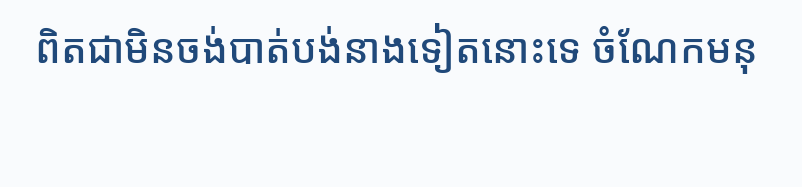ពិតជាមិនចង់បាត់បង់នាងទៀតនោះទេ ចំណែកមនុ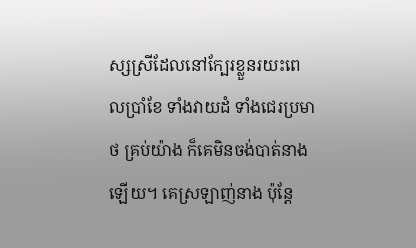ស្សស្រីដែលនៅក្បែរខ្លួនរយះពេលប្រាំខែ ទាំងវាយដំ ទាំងជេរប្រមាថ គ្រប់យ៉ាង ក៏គេមិនចង់បាត់នាងឡើយ។ គេស្រឡាញ់នាង ប៉ុន្តែ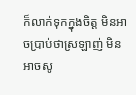ក៏លាក់ទុកក្នុងចិត្ត មិនអាចប្រាប់ថាស្រឡាញ់ មិនអាចសូ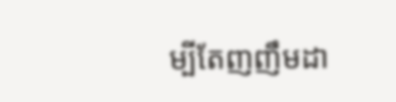ម្បីតែញញឹមដា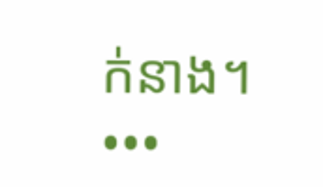ក់នាង។
•••